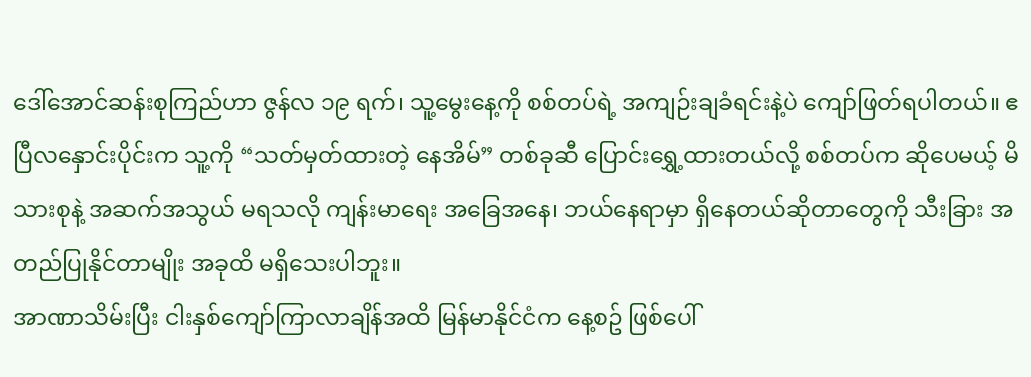ဒေါ်အောင်ဆန်းစုကြည်ဟာ ဇွန်လ ၁၉ ရက်၊ သူ့မွေးနေ့ကို စစ်တပ်ရဲ့ အကျဉ်းချခံရင်းနဲ့ပဲ ကျော်ဖြတ်ရပါတယ်။ ဧပြီလနှောင်းပိုင်းက သူ့ကို “သတ်မှတ်ထားတဲ့ နေအိမ်” တစ်ခုဆီ ပြောင်းရွှေ့ထားတယ်လို့ စစ်တပ်က ဆိုပေမယ့် မိသားစုနဲ့ အဆက်အသွယ် မရသလို ကျန်းမာရေး အခြေအနေ၊ ဘယ်နေရာမှာ ရှိနေတယ်ဆိုတာတွေကို သီးခြား အတည်ပြုနိုင်တာမျိုး အခုထိ မရှိသေးပါဘူး။
အာဏာသိမ်းပြီး ငါးနှစ်ကျော်ကြာလာချိန်အထိ မြန်မာနိုင်ငံက နေ့စဥ် ဖြစ်ပေါ်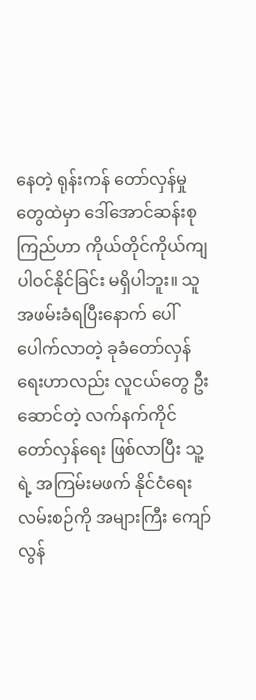နေတဲ့ ရုန်းကန် တော်လှန်မှုတွေထဲမှာ ဒေါ်အောင်ဆန်းစုကြည်ဟာ ကိုယ်တိုင်ကိုယ်ကျ ပါဝင်နိုင်ခြင်း မရှိပါဘူး။ သူ အဖမ်းခံရပြီးနောက် ပေါ်ပေါက်လာတဲ့ ခုခံတော်လှန်ရေးဟာလည်း လူငယ်တွေ ဦးဆောင်တဲ့ လက်နက်ကိုင် တော်လှန်ရေး ဖြစ်လာပြီး သူ့ရဲ့ အကြမ်းမဖက် နိုင်ငံရေးလမ်းစဉ်ကို အများကြီး ကျော်လွန်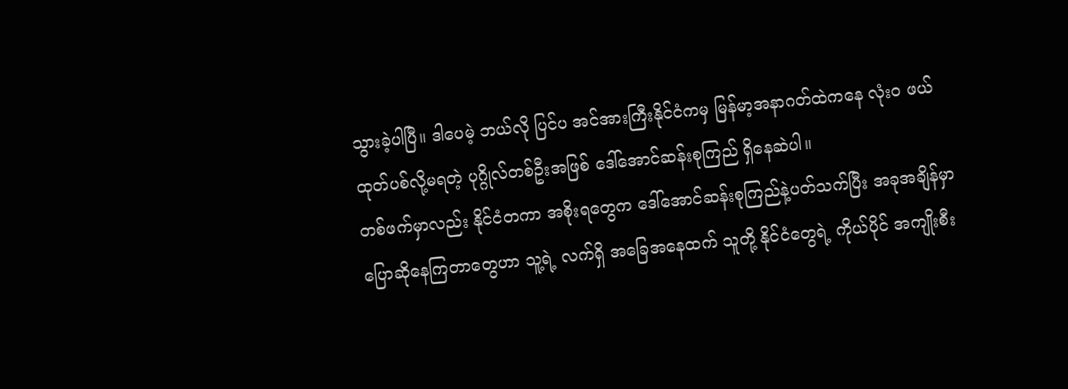သွားခဲ့ပါပြီ။ ဒါပေမဲ့ ဘယ်လို ပြင်ပ အင်အားကြီးနိုင်ငံကမှ မြန်မာ့အနာဂတ်ထဲကနေ လုံးဝ ဖယ်ထုတ်ပစ်လို့မရတဲ့ ပုဂ္ဂိုလ်တစ်ဦးအဖြစ် ဒေါ်အောင်ဆန်းစုကြည် ရှိနေဆဲပါ။
တစ်ဖက်မှာလည်း နိုင်ငံတကာ အစိုးရတွေက ဒေါ်အောင်ဆန်းစုကြည်နဲ့ပတ်သက်ပြီး အခုအချိန်မှာ ပြောဆိုနေကြတာတွေဟာ သူ့ရဲ့ လက်ရှိ အခြေအနေထက် သူတို့ နိုင်ငံတွေရဲ့ ကိုယ်ပိုင် အကျိုးစီး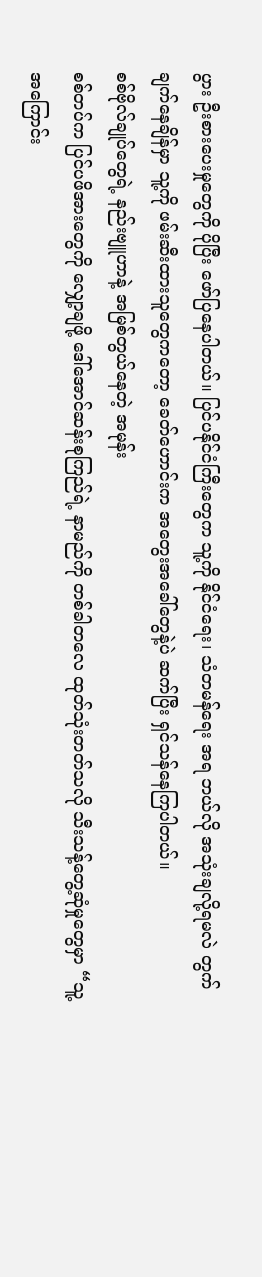ပွား ဦးစားပေးမှုတွေကို ပိုပြီး ဖော်ပြနေပါတယ်။ ပြင်ပနိုင်ငံကြီးတွေက သူ့ကို နိုင်ငံရေး၊ သံတမန်ရေး အရ ဘယ်လို အသုံးချလို့ရမလဲ တွက်ချက်နေချိန်မှာ သူ့ကို ဖမ်းဆီးထားသူတွေကတော့ ခေတ်ဟောင်းက အတွေးအခေါ်တွေနဲ့ပဲ ဆက်ပြီး ရှင်သန်နေကြပါတယ်။
စစ်ဗိုလ်ချုပ်တွေရဲ့ နည်းဗျူဟာနဲ့ အမြစ်တွယ်နေတဲ့ အမုန်း
စစ်တပ်က ပြင်ပဖိအားတွေကို လျှော့ချဖို့ ဒေါ်အောင်ဆန်းစုကြည်ရဲ့ နာမည်ကို တစ်ခါတလေ ထုတ်သုံးတတ်သလို သီးသန့်တွေ့ဆုံမှုတွေမှာ “သူ့အကြောင်း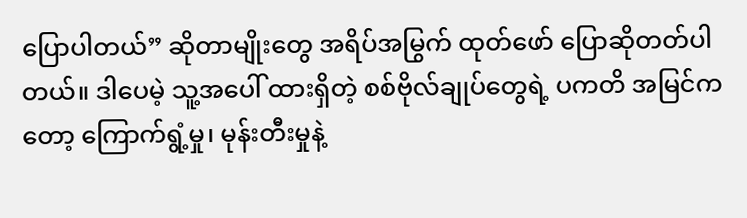ပြောပါတယ်” ဆိုတာမျိုးတွေ အရိပ်အမြွက် ထုတ်ဖော် ပြောဆိုတတ်ပါတယ်။ ဒါပေမဲ့ သူ့အပေါ် ထားရှိတဲ့ စစ်ဗိုလ်ချုပ်တွေရဲ့ ပကတိ အမြင်ကတော့ ကြောက်ရွံ့မှု၊ မုန်းတီးမှုနဲ့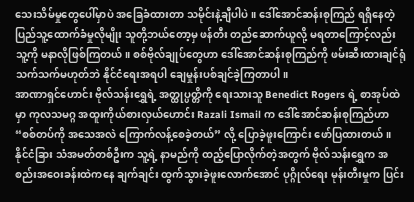သေးသိမ်မှုတွေပေါ်မှာပဲ အခြေခံထားတာ သမိုင်းနဲ့ချီပါပဲ။ ဒေါ်အောင်ဆန်းစုကြည် ရရှိနေတဲ့ ပြည်သူ့ထောက်ခံမှုလိုမျိုး သူတို့ဘယ်တော့မှ ဖန်တီး တည်ဆောက်ယူလို့ မရတာကြောင့်လည်း သူ့ကို မနာလိုဖြစ်ကြတယ်။ စစ်ဗိုလ်ချုပ်တွေဟာ ဒေါ်အောင်ဆန်းစုကြည်ကို ဖမ်းဆီးထားချင်ရုံသက်သက်မဟုတ်ဘဲ နိုင်ငံရေးအရပါ ချေမှုန်းပစ်ချင်ခဲ့ကြတာပါ။
အာဏာရှင်ဟောင်း ဗိုလ်သန်းရွှေရဲ့ အတ္ထုပ္ပတ္တိကို ရေးသားသူ Benedict Rogers ရဲ့ စာအုပ်ထဲမှာ ကုလသမဂ္ဂ အထူးကိုယ်စားလှယ်ဟောင်း Razali Ismail က ဒေါ်အောင်ဆန်းစုကြည်ဟာ “စစ်တပ်ကို အသေအလဲ ကြောက်လန့်စေခဲ့တယ်” လို့ ပြောခဲ့ဖူးကြောင်း ဖော်ပြထားတယ်။ နိုင်ငံခြား သံအမတ်တစ်ဦးက သူ့ရဲ့ နာမည်ကို ထည့်ပြောလိုက်တဲ့အတွက် ဗိုလ်သန်းရွှေက အစည်းအဝေးခန်းထဲကနေ ချက်ချင်း ထွက်သွားခဲ့ဖူးလောက်အောင် ပုဂ္ဂိုလ်ရေး မုန်းတီးမှုက ပြင်း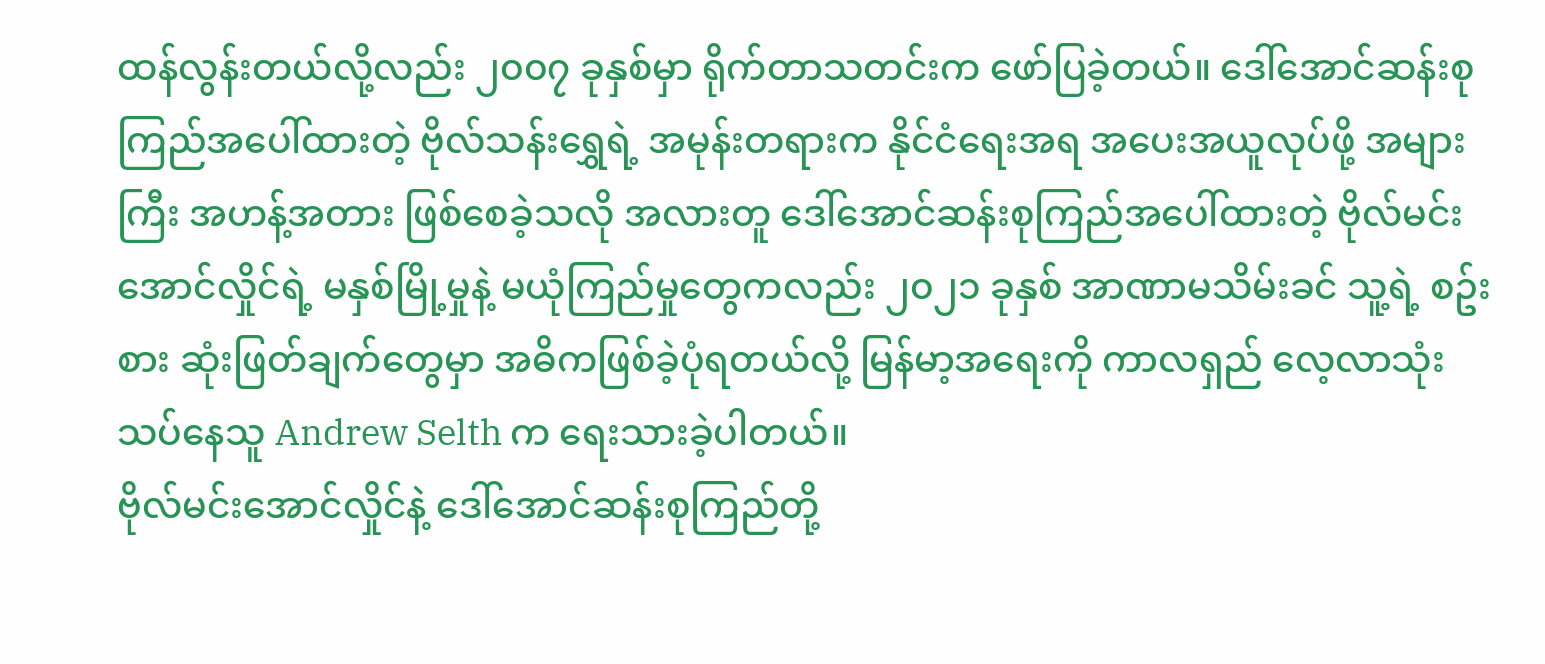ထန်လွန်းတယ်လို့လည်း ၂၀၀၇ ခုနှစ်မှာ ရိုက်တာသတင်းက ဖော်ပြခဲ့တယ်။ ဒေါ်အောင်ဆန်းစုကြည်အပေါ်ထားတဲ့ ဗိုလ်သန်းရွှေရဲ့ အမုန်းတရားက နိုင်ငံရေးအရ အပေးအယူလုပ်ဖို့ အများကြီး အဟန့်အတား ဖြစ်စေခဲ့သလို အလားတူ ဒေါ်အောင်ဆန်းစုကြည်အပေါ်ထားတဲ့ ဗိုလ်မင်းအောင်လှိုင်ရဲ့ မနှစ်မြို့မှုနဲ့ မယုံကြည်မှုတွေကလည်း ၂၀၂၁ ခုနှစ် အာဏာမသိမ်းခင် သူ့ရဲ့ စဥ်းစား ဆုံးဖြတ်ချက်တွေမှာ အဓိကဖြစ်ခဲ့ပုံရတယ်လို့ မြန်မာ့အရေးကို ကာလရှည် လေ့လာသုံးသပ်နေသူ Andrew Selth က ရေးသားခဲ့ပါတယ်။
ဗိုလ်မင်းအောင်လှိုင်နဲ့ ဒေါ်အောင်ဆန်းစုကြည်တို့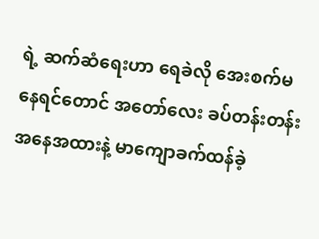ရဲ့ ဆက်ဆံရေးဟာ ရေခဲလို အေးစက်မနေရင်တောင် အတော်လေး ခပ်တန်းတန်း အနေအထားနဲ့ မာကျောခက်ထန်ခဲ့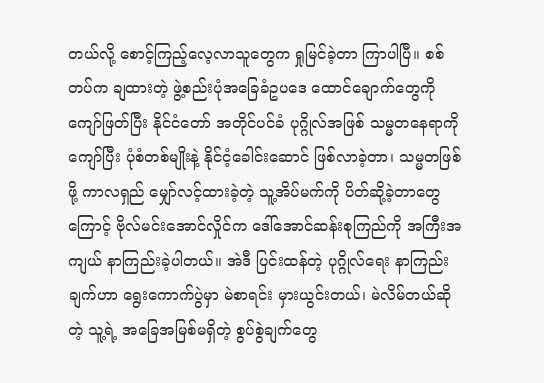တယ်လို့ စောင့်ကြည့်လေ့လာသူတွေက ရှုမြင်ခဲ့တာ ကြာပါပြီ။ စစ်တပ်က ချထားတဲ့ ဖွဲ့စည်းပုံအခြေခံဥပဒေ ထောင်ချောက်တွေကို ကျော်ဖြတ်ပြီး နိုင်ငံတော် အတိုင်ပင်ခံ ပုဂ္ဂိုလ်အဖြစ် သမ္မတနေရာကို ကျော်ပြီး ပုံစံတစ်မျိုးနဲ့ နိုင်ငံ့ခေါင်းဆောင် ဖြစ်လာခဲ့တာ၊ သမ္မတဖြစ်ဖို့ ကာလရှည် မျှော်လင့်ထားခဲ့တဲ့ သူ့အိပ်မက်ကို ပိတ်ဆို့ခဲ့တာတွေကြောင့် ဗိုလ်မင်းအောင်လှိုင်က ဒေါ်အောင်ဆန်းစုကြည်ကို အကြီးအကျယ် နာကြည်းခဲ့ပါတယ်။ အဲဒီ ပြင်းထန်တဲ့ ပုဂ္ဂိုလ်ရေး နာကြည်းချက်ဟာ ရွေးကောက်ပွဲမှာ မဲစာရင်း မှားယွင်းတယ်၊ မဲလိမ်တယ်ဆိုတဲ့ သူ့ရဲ့ အခြေအမြစ်မရှိတဲ့ စွပ်စွဲချက်တွေ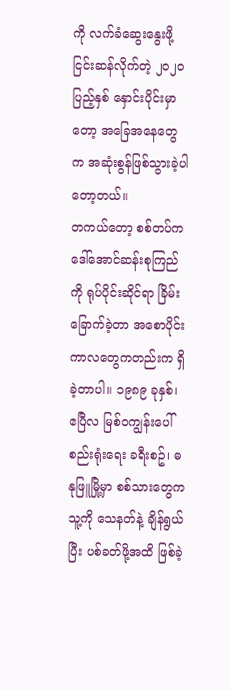ကို လက်ခံဆွေးနွေးဖို့ ငြင်းဆန်လိုက်တဲ့ ၂၀၂၀ ပြည့်နှစ် နှောင်းပိုင်းမှာတော့ အခြေအနေတွေက အဆုံးစွန်ဖြစ်သွားခဲ့ပါတော့တယ်။
တကယ်တော့ စစ်တပ်က ဒေါ်အောင်ဆန်းစုကြည်ကို ရုပ်ပိုင်းဆိုင်ရာ ခြိမ်းခြောက်ခဲ့တာ အစောပိုင်းကာလတွေကတည်းက ရှိခဲ့တာပါ။ ၁၉၈၉ ခုနှစ်၊ ဧပြီလ မြစ်ဝကျွန်းပေါ် စည်းရုံးရေး ခရီးစဥ်၊ ဓနုဖြူမြို့မှာ စစ်သားတွေက သူ့ကို သေနတ်နဲ့ ချိန်ရွယ်ပြီး ပစ်ခတ်ဖို့အထိ ဖြစ်ခဲ့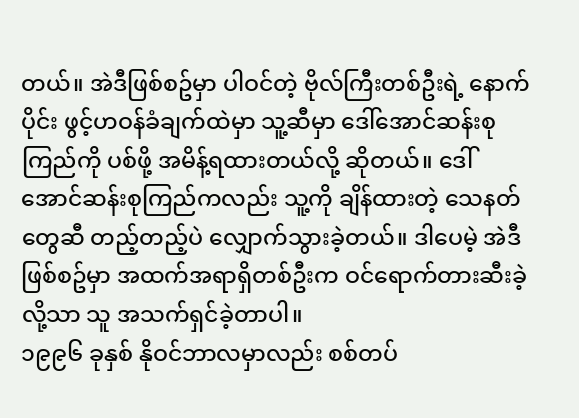တယ်။ အဲဒီဖြစ်စဥ်မှာ ပါဝင်တဲ့ ဗိုလ်ကြီးတစ်ဦးရဲ့ နောက်ပိုင်း ဖွင့်ဟဝန်ခံချက်ထဲမှာ သူ့ဆီမှာ ဒေါ်အောင်ဆန်းစုကြည်ကို ပစ်ဖို့ အမိန့်ရထားတယ်လို့ ဆိုတယ်။ ဒေါ်အောင်ဆန်းစုကြည်ကလည်း သူ့ကို ချိန်ထားတဲ့ သေနတ်တွေဆီ တည့်တည့်ပဲ လျှောက်သွားခဲ့တယ်။ ဒါပေမဲ့ အဲဒီဖြစ်စဥ်မှာ အထက်အရာရှိတစ်ဦးက ဝင်ရောက်တားဆီးခဲ့လို့သာ သူ အသက်ရှင်ခဲ့တာပါ။
၁၉၉၆ ခုနှစ် နိုဝင်ဘာလမှာလည်း စစ်တပ်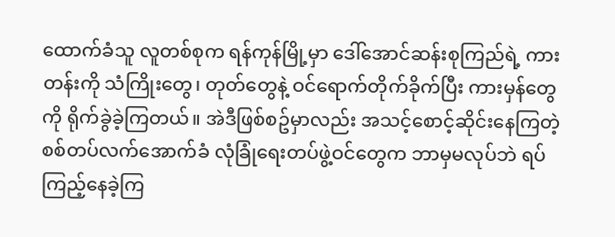ထောက်ခံသူ လူတစ်စုက ရန်ကုန်မြို့မှာ ဒေါ်အောင်ဆန်းစုကြည်ရဲ့ ကားတန်းကို သံကြိုးတွေ၊ တုတ်တွေနဲ့ ဝင်ရောက်တိုက်ခိုက်ပြီး ကားမှန်တွေကို ရိုက်ခွဲခဲ့ကြတယ်။ အဲဒီဖြစ်စဥ်မှာလည်း အသင့်စောင့်ဆိုင်းနေကြတဲ့ စစ်တပ်လက်အောက်ခံ လုံခြုံရေးတပ်ဖွဲ့ဝင်တွေက ဘာမှမလုပ်ဘဲ ရပ်ကြည့်နေခဲ့ကြ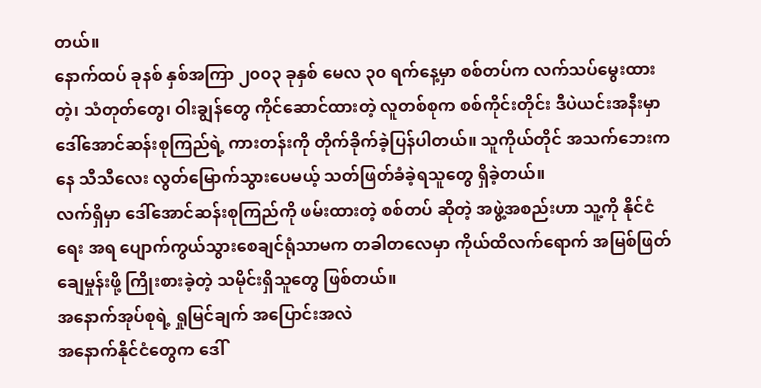တယ်။
နောက်ထပ် ခုနစ် နှစ်အကြာ ၂၀၀၃ ခုနှစ် မေလ ၃၀ ရက်နေ့မှာ စစ်တပ်က လက်သပ်မွေးထားတဲ့၊ သံတုတ်တွေ၊ ဝါးချွန်တွေ ကိုင်ဆောင်ထားတဲ့ လူတစ်စုက စစ်ကိုင်းတိုင်း ဒီပဲယင်းအနီးမှာ ဒေါ်အောင်ဆန်းစုကြည်ရဲ့ ကားတန်းကို တိုက်ခိုက်ခဲ့ပြန်ပါတယ်။ သူကိုယ်တိုင် အသက်ဘေးကနေ သီသီလေး လွတ်မြောက်သွားပေမယ့် သတ်ဖြတ်ခံခဲ့ရသူတွေ ရှိခဲ့တယ်။
လက်ရှိမှာ ဒေါ်အောင်ဆန်းစုကြည်ကို ဖမ်းထားတဲ့ စစ်တပ် ဆိုတဲ့ အဖွဲ့အစည်းဟာ သူ့ကို နိုင်ငံရေး အရ ပျောက်ကွယ်သွားစေချင်ရုံသာမက တခါတလေမှာ ကိုယ်ထိလက်ရောက် အမြစ်ဖြတ်ချေမှုန်းဖို့ ကြိုးစားခဲ့တဲ့ သမိုင်းရှိသူတွေ ဖြစ်တယ်။
အနောက်အုပ်စုရဲ့ ရှုမြင်ချက် အပြောင်းအလဲ
အနောက်နိုင်ငံတွေက ဒေါ်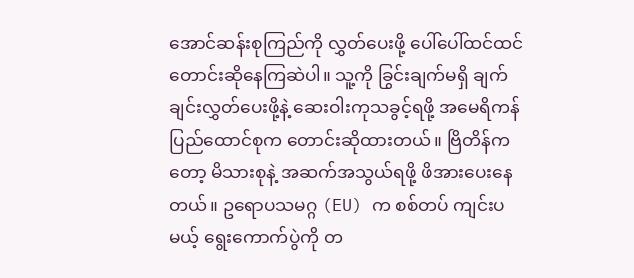အောင်ဆန်းစုကြည်ကို လွှတ်ပေးဖို့ ပေါ်ပေါ်ထင်ထင် တောင်းဆိုနေကြဆဲပါ။ သူ့ကို ခြွင်းချက်မရှိ ချက်ချင်းလွှတ်ပေးဖို့နဲ့ ဆေးဝါးကုသခွင့်ရဖို့ အမေရိကန်ပြည်ထောင်စုက တောင်းဆိုထားတယ်။ ဗြိတိန်ကတော့ မိသားစုနဲ့ အဆက်အသွယ်ရဖို့ ဖိအားပေးနေတယ်။ ဥရောပသမဂ္ဂ (EU) က စစ်တပ် ကျင်းပမယ့် ရွေးကောက်ပွဲကို တ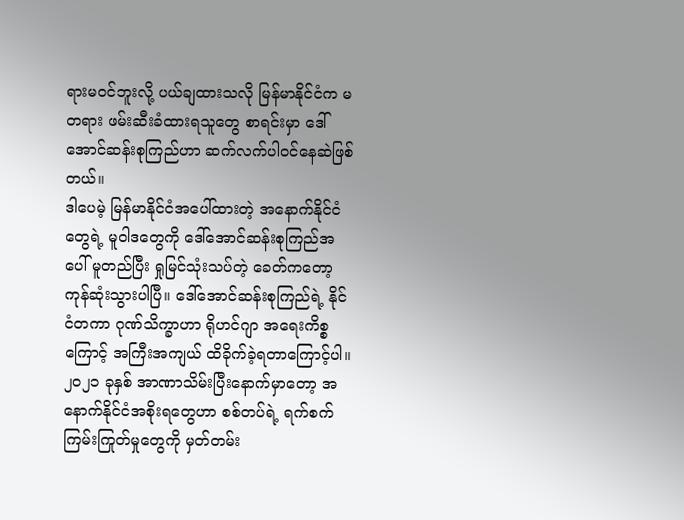ရားမဝင်ဘူးလို့ ပယ်ချထားသလို မြန်မာနိုင်ငံက မတရား ဖမ်းဆီးခံထားရသူတွေ စာရင်းမှာ ဒေါ်အောင်ဆန်းစုကြည်ဟာ ဆက်လက်ပါဝင်နေဆဲဖြစ်တယ်။
ဒါပေမဲ့ မြန်မာနိုင်ငံအပေါ်ထားတဲ့ အနောက်နိုင်ငံတွေရဲ့ မူဝါဒတွေကို ဒေါ်အောင်ဆန်းစုကြည်အပေါ် မူတည်ပြီး ရှုမြင်သုံးသပ်တဲ့ ခေတ်ကတော့ ကုန်ဆုံးသွားပါပြီ။ ဒေါ်အောင်ဆန်းစုကြည်ရဲ့ နိုင်ငံတကာ ဂုဏ်သိက္ခာဟာ ရိုဟင်ဂျာ အရေးကိစ္စကြောင့် အကြီးအကျယ် ထိခိုက်ခဲ့ရတာကြောင့်ပါ။
၂၀၂၁ ခုနှစ် အာဏာသိမ်းပြီးနောက်မှာတော့ အနောက်နိုင်ငံအစိုးရတွေဟာ စစ်တပ်ရဲ့ ရက်စက်ကြမ်းကြုတ်မှုတွေကို မှတ်တမ်း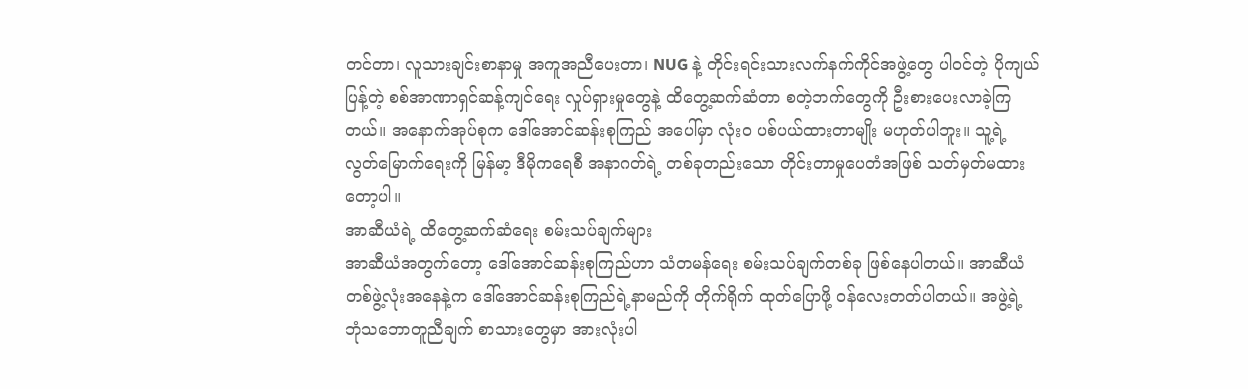တင်တာ၊ လူသားချင်းစာနာမှု အကူအညီပေးတာ၊ NUG နဲ့ တိုင်းရင်းသားလက်နက်ကိုင်အဖွဲ့တွေ ပါဝင်တဲ့ ပိုကျယ်ပြန့်တဲ့ စစ်အာဏာရှင်ဆန့်ကျင်ရေး လှုပ်ရှားမှုတွေနဲ့ ထိတွေ့ဆက်ဆံတာ စတဲ့ဘက်တွေကို ဦးစားပေးလာခဲ့ကြတယ်။ အနောက်အုပ်စုက ဒေါ်အောင်ဆန်းစုကြည် အပေါ်မှာ လုံးဝ ပစ်ပယ်ထားတာမျိုး မဟုတ်ပါဘူး။ သူ့ရဲ့ လွတ်မြောက်ရေးကို မြန်မာ့ ဒီမိုကရေစီ အနာဂတ်ရဲ့ တစ်ခုတည်းသော တိုင်းတာမှုပေတံအဖြစ် သတ်မှတ်မထားတော့ပါ။
အာဆီယံရဲ့ ထိတွေ့ဆက်ဆံရေး စမ်းသပ်ချက်များ
အာဆီယံအတွက်တော့ ဒေါ်အောင်ဆန်းစုကြည်ဟာ သံတမန်ရေး စမ်းသပ်ချက်တစ်ခု ဖြစ်နေပါတယ်။ အာဆီယံတစ်ဖွဲ့လုံးအနေနဲ့က ဒေါ်အောင်ဆန်းစုကြည်ရဲ့နာမည်ကို တိုက်ရိုက် ထုတ်ပြောဖို့ ဝန်လေးတတ်ပါတယ်။ အဖွဲ့ရဲ့ ဘုံသဘောတူညီချက် စာသားတွေမှာ အားလုံးပါ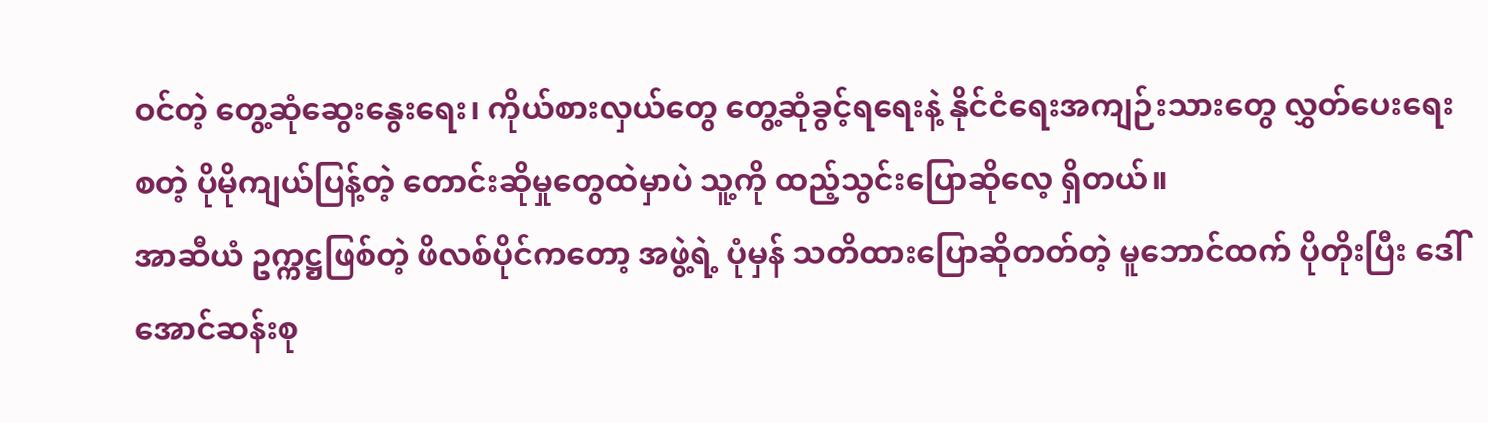ဝင်တဲ့ တွေ့ဆုံဆွေးနွေးရေး၊ ကိုယ်စားလှယ်တွေ တွေ့ဆုံခွင့်ရရေးနဲ့ နိုင်ငံရေးအကျဉ်းသားတွေ လွှတ်ပေးရေး စတဲ့ ပိုမိုကျယ်ပြန့်တဲ့ တောင်းဆိုမှုတွေထဲမှာပဲ သူ့ကို ထည့်သွင်းပြောဆိုလေ့ ရှိတယ်။
အာဆီယံ ဥက္ကဋ္ဌဖြစ်တဲ့ ဖိလစ်ပိုင်ကတော့ အဖွဲ့ရဲ့ ပုံမှန် သတိထားပြောဆိုတတ်တဲ့ မူဘောင်ထက် ပိုတိုးပြီး ဒေါ်အောင်ဆန်းစု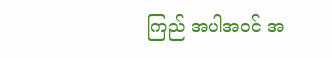ကြည် အပါအဝင် အ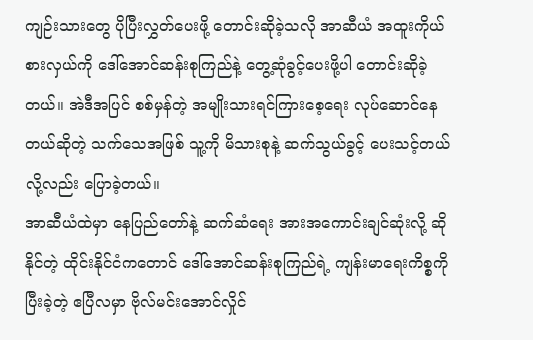ကျဉ်းသားတွေ ပိုပြီးလွှတ်ပေးဖို့ တောင်းဆိုခဲ့သလို အာဆီယံ အထူးကိုယ်စားလှယ်ကို ဒေါ်အောင်ဆန်းစုကြည်နဲ့ တွေ့ဆုံခွင့်ပေးဖို့ပါ တောင်းဆိုခဲ့တယ်။ အဲဒီအပြင် စစ်မှန်တဲ့ အမျိုးသားရင်ကြားစေ့ရေး လုပ်ဆောင်နေတယ်ဆိုတဲ့ သက်သေအဖြစ် သူ့ကို မိသားစုနဲ့ ဆက်သွယ်ခွင့် ပေးသင့်တယ်လို့လည်း ပြောခဲ့တယ်။
အာဆီယံထဲမှာ နေပြည်တော်နဲ့ ဆက်ဆံရေး အားအကောင်းချင်ဆုံးလို့ ဆိုနိုင်တဲ့ ထိုင်းနိုင်ငံကတောင် ဒေါ်အောင်ဆန်းစုကြည်ရဲ့ ကျန်းမာရေးကိစ္စကို ပြီးခဲ့တဲ့ ဧပြီလမှာ ဗိုလ်မင်းအောင်လှိုင်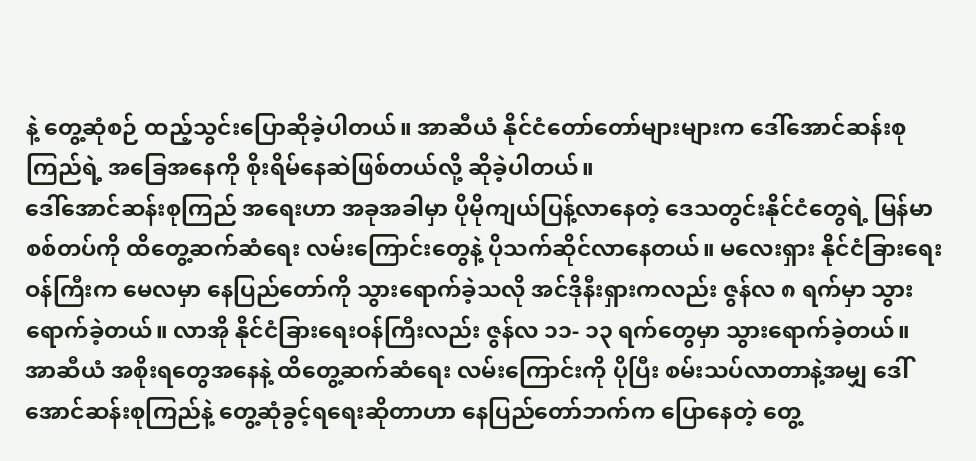နဲ့ တွေ့ဆုံစဉ် ထည့်သွင်းပြောဆိုခဲ့ပါတယ်။ အာဆီယံ နိုင်ငံတော်တော်များများက ဒေါ်အောင်ဆန်းစုကြည်ရဲ့ အခြေအနေကို စိုးရိမ်နေဆဲဖြစ်တယ်လို့ ဆိုခဲ့ပါတယ်။
ဒေါ်အောင်ဆန်းစုကြည် အရေးဟာ အခုအခါမှာ ပိုမိုကျယ်ပြန့်လာနေတဲ့ ဒေသတွင်းနိုင်ငံတွေရဲ့ မြန်မာစစ်တပ်ကို ထိတွေ့ဆက်ဆံရေး လမ်းကြောင်းတွေနဲ့ ပိုသက်ဆိုင်လာနေတယ်။ မလေးရှား နိုင်ငံခြားရေးဝန်ကြီးက မေလမှာ နေပြည်တော်ကို သွားရောက်ခဲ့သလို အင်ဒိုနီးရှားကလည်း ဇွန်လ ၈ ရက်မှာ သွားရောက်ခဲ့တယ်။ လာအို နိုင်ငံခြားရေးဝန်ကြီးလည်း ဇွန်လ ၁၁- ၁၃ ရက်တွေမှာ သွားရောက်ခဲ့တယ်။ အာဆီယံ အစိုးရတွေအနေနဲ့ ထိတွေ့ဆက်ဆံရေး လမ်းကြောင်းကို ပိုပြီး စမ်းသပ်လာတာနဲ့အမျှ ဒေါ်အောင်ဆန်းစုကြည်နဲ့ တွေ့ဆုံခွင့်ရရေးဆိုတာဟာ နေပြည်တော်ဘက်က ပြောနေတဲ့ တွေ့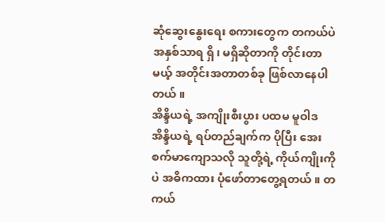ဆုံဆွေးနွေးရေး စကားတွေက တကယ်ပဲ အနှစ်သာရ ရှိ၊ မရှိဆိုတာကို တိုင်းတာမယ့် အတိုင်းအတာတစ်ခု ဖြစ်လာနေပါတယ်။
အိန္ဒိယရဲ့ အကျိုးစီးပွား ပထမ မူဝါဒ
အိန္ဒိယရဲ့ ရပ်တည်ချက်က ပိုပြီး အေးစက်မာကျောသလို သူတို့ရဲ့ ကိုယ်ကျိုးကိုပဲ အဓိကထား ပုံဖော်တာတွေ့ရတယ်။ တကယ်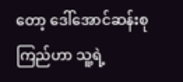တော့ ဒေါ်အောင်ဆန်းစုကြည်ဟာ သူ့ရဲ့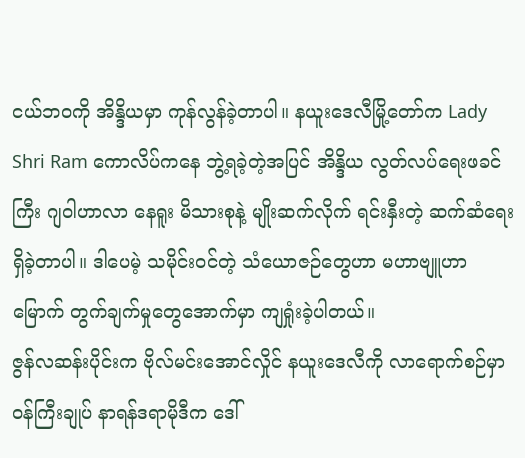ငယ်ဘဝကို အိန္ဒိယမှာ ကုန်လွန်ခဲ့တာပါ။ နယူးဒေလီမြို့တော်က Lady Shri Ram ကောလိပ်ကနေ ဘွဲ့ရခဲ့တဲ့အပြင် အိန္ဒိယ လွတ်လပ်ရေးဖခင်ကြီး ဂျဝါဟာလာ နေရူး မိသားစုနဲ့ မျိုးဆက်လိုက် ရင်းနှီးတဲ့ ဆက်ဆံရေး ရှိခဲ့တာပါ။ ဒါပေမဲ့ သမိုင်းဝင်တဲ့ သံယောဇဉ်တွေဟာ မဟာဗျူဟာမြောက် တွက်ချက်မှုတွေအောက်မှာ ကျရှုံးခဲ့ပါတယ်။
ဇွန်လဆန်းပိုင်းက ဗိုလ်မင်းအောင်လှိုင် နယူးဒေလီကို လာရောက်စဉ်မှာ ဝန်ကြီးချုပ် နာရန်ဒရာမိုဒီက ဒေါ်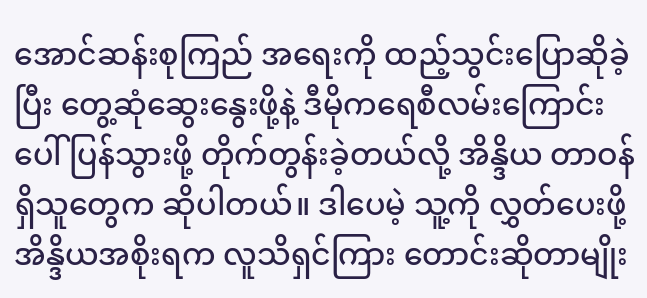အောင်ဆန်းစုကြည် အရေးကို ထည့်သွင်းပြောဆိုခဲ့ပြီး တွေ့ဆုံဆွေးနွေးဖို့နဲ့ ဒီမိုကရေစီလမ်းကြောင်းပေါ် ပြန်သွားဖို့ တိုက်တွန်းခဲ့တယ်လို့ အိန္ဒိယ တာဝန်ရှိသူတွေက ဆိုပါတယ်။ ဒါပေမဲ့ သူ့ကို လွှတ်ပေးဖို့ အိန္ဒိယအစိုးရက လူသိရှင်ကြား တောင်းဆိုတာမျိုး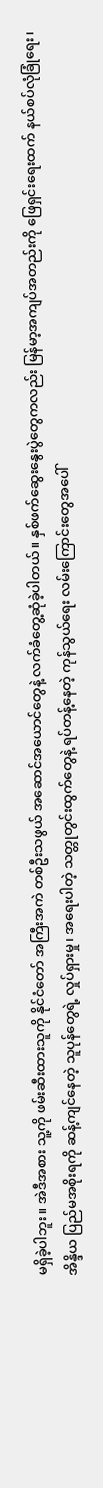မရှိခဲ့ပါဘူး။ အဲဒီအစား သူ့ကို ဖမ်းဆီးထားသူကို နိုင်ငံတော် အကြီးအကဲ တစ်ဦးသဖွယ် အဆောင်အယောင်တွေနဲ့ လက်ခံတွေ့ဆုံခဲ့ပါတယ်။ နှစ်ဖက်ဆွေးနွေးပွဲတွေကလည်း မြန်မာ့အကျပ်အတည်းကို ဖြေရှင်းရေးထက် နယ်စပ်လုံခြုံရေး၊ အိန္ဒိယ ပြည်မအစိုးရကို ဆန့်ကျင်နေတဲ့ သူပုန်တွေရဲ့ လှုပ်ရှားမှု၊ အရေးပါတဲ့ သတ္တုတွင်းထွက်တွေနဲ့ ရပ်တန့်နေတဲ့ ကုန်သွယ်ရေး လမ်းကြောင်းတွေအပေါ်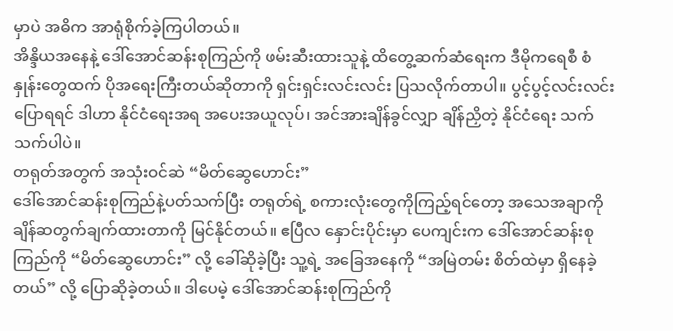မှာပဲ အဓိက အာရုံစိုက်ခဲ့ကြပါတယ်။
အိန္ဒိယအနေနဲ့ ဒေါ်အောင်ဆန်းစုကြည်ကို ဖမ်းဆီးထားသူနဲ့ ထိတွေ့ဆက်ဆံရေးက ဒီမိုကရေစီ စံနှုန်းတွေထက် ပိုအရေးကြီးတယ်ဆိုတာကို ရှင်းရှင်းလင်းလင်း ပြသလိုက်တာပါ။ ပွင့်ပွင့်လင်းလင်း ပြောရရင် ဒါဟာ နိုင်ငံရေးအရ အပေးအယူလုပ်၊ အင်အားချိန်ခွင်လျှာ ချိန်ညှိတဲ့ နိုင်ငံရေး သက်သက်ပါပဲ။
တရုတ်အတွက် အသုံးဝင်ဆဲ “မိတ်ဆွေဟောင်း”
ဒေါ်အောင်ဆန်းစုကြည်နဲ့ပတ်သက်ပြီး တရုတ်ရဲ့ စကားလုံးတွေကိုကြည့်ရင်တော့ အသေအချာကို ချိန်ဆတွက်ချက်ထားတာကို မြင်နိုင်တယ်။ ဧပြီလ နှောင်းပိုင်းမှာ ပေကျင်းက ဒေါ်အောင်ဆန်းစုကြည်ကို “မိတ်ဆွေဟောင်း” လို့ ခေါ်ဆိုခဲ့ပြီး သူ့ရဲ့ အခြေအနေကို “အမြဲတမ်း စိတ်ထဲမှာ ရှိနေခဲ့တယ်” လို့ ပြောဆိုခဲ့တယ်။ ဒါပေမဲ့ ဒေါ်အောင်ဆန်းစုကြည်ကို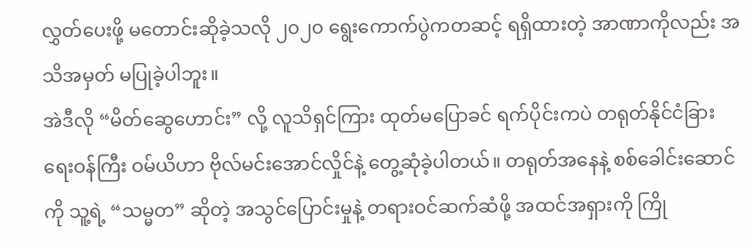လွှတ်ပေးဖို့ မတောင်းဆိုခဲ့သလို ၂၀၂၀ ရွေးကောက်ပွဲကတဆင့် ရရှိထားတဲ့ အာဏာကိုလည်း အသိအမှတ် မပြုခဲ့ပါဘူး။
အဲဒီလို “မိတ်ဆွေဟောင်း” လို့ လူသိရှင်ကြား ထုတ်မပြောခင် ရက်ပိုင်းကပဲ တရုတ်နိုင်ငံခြားရေးဝန်ကြီး ဝမ်ယိဟာ ဗိုလ်မင်းအောင်လှိုင်နဲ့ တွေ့ဆုံခဲ့ပါတယ်။ တရုတ်အနေနဲ့ စစ်ခေါင်းဆောင်ကို သူ့ရဲ့ “သမ္မတ” ဆိုတဲ့ အသွင်ပြောင်းမှုနဲ့ တရားဝင်ဆက်ဆံဖို့ အထင်အရှားကို ကြို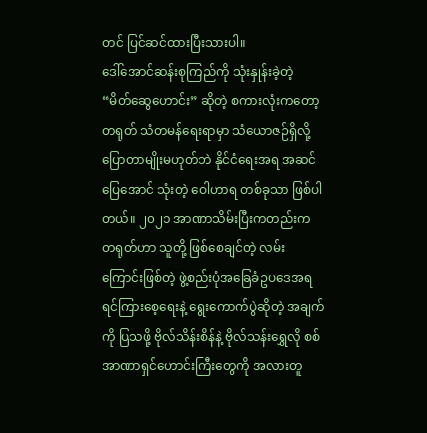တင် ပြင်ဆင်ထားပြီးသားပါ။
ဒေါ်အောင်ဆန်းစုကြည်ကို သုံးနှုန်းခဲ့တဲ့ “မိတ်ဆွေဟောင်း” ဆိုတဲ့ စကားလုံးကတော့ တရုတ် သံတမန်ရေးရာမှာ သံယောဇဉ်ရှိလို့ ပြောတာမျိုးမဟုတ်ဘဲ နိုင်ငံရေးအရ အဆင်ပြေအောင် သုံးတဲ့ ဝေါဟာရ တစ်ခုသာ ဖြစ်ပါတယ်။ ၂၀၂၁ အာဏာသိမ်းပြီးကတည်းက တရုတ်ဟာ သူတို့ ဖြစ်စေချင်တဲ့ လမ်းကြောင်းဖြစ်တဲ့ ဖွဲ့စည်းပုံအခြေခံဥပဒေအရ ရင်ကြားစေ့ရေးနဲ့ ရွေးကောက်ပွဲဆိုတဲ့ အချက်ကို ပြသဖို့ ဗိုလ်သိန်းစိန်နဲ့ ဗိုလ်သန်းရွှေလို စစ်အာဏာရှင်ဟောင်းကြီးတွေကို အလားတူ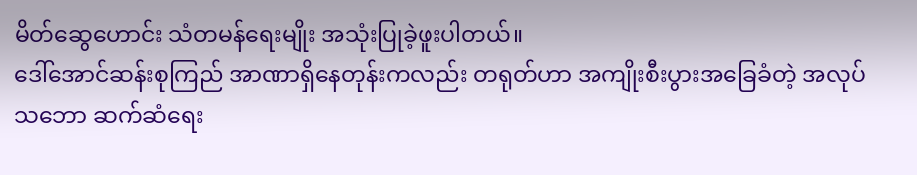မိတ်ဆွေဟောင်း သံတမန်ရေးမျိုး အသုံးပြုခဲ့ဖူးပါတယ်။
ဒေါ်အောင်ဆန်းစုကြည် အာဏာရှိနေတုန်းကလည်း တရုတ်ဟာ အကျိုးစီးပွားအခြေခံတဲ့ အလုပ်သဘော ဆက်ဆံရေး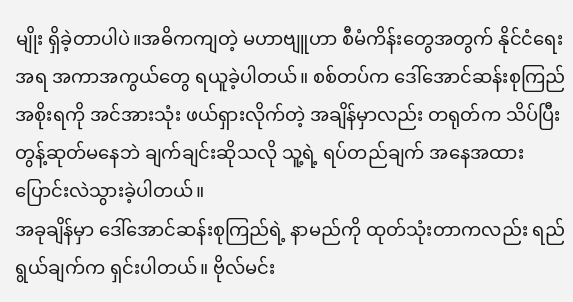မျိုး ရှိခဲ့တာပါပဲ။အဓိကကျတဲ့ မဟာဗျူဟာ စီမံကိန်းတွေအတွက် နိုင်ငံရေးအရ အကာအကွယ်တွေ ရယူခဲ့ပါတယ်။ စစ်တပ်က ဒေါ်အောင်ဆန်းစုကြည်အစိုးရကို အင်အားသုံး ဖယ်ရှားလိုက်တဲ့ အချိန်မှာလည်း တရုတ်က သိပ်ပြီး တွန့်ဆုတ်မနေဘဲ ချက်ချင်းဆိုသလို သူ့ရဲ့ ရပ်တည်ချက် အနေအထား ပြောင်းလဲသွားခဲ့ပါတယ်။
အခုချိန်မှာ ဒေါ်အောင်ဆန်းစုကြည်ရဲ့ နာမည်ကို ထုတ်သုံးတာကလည်း ရည်ရွယ်ချက်က ရှင်းပါတယ်။ ဗိုလ်မင်း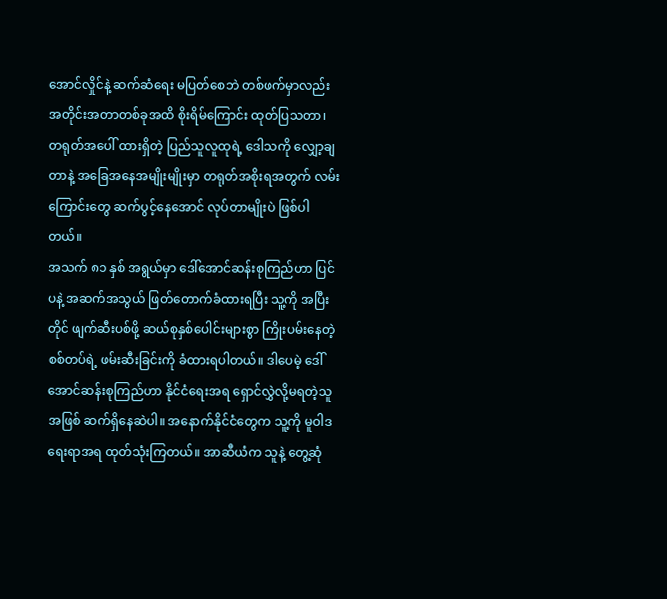အောင်လှိုင်နဲ့ ဆက်ဆံရေး မပြတ်စေဘဲ တစ်ဖက်မှာလည်း အတိုင်းအတာတစ်ခုအထိ စိုးရိမ်ကြောင်း ထုတ်ပြသတာ၊ တရုတ်အပေါ် ထားရှိတဲ့ ပြည်သူလူထုရဲ့ ဒေါသကို လျှော့ချတာနဲ့ အခြေအနေအမျိုးမျိုးမှာ တရုတ်အစိုးရအတွက် လမ်းကြောင်းတွေ ဆက်ပွင့်နေအောင် လုပ်တာမျိုးပဲ ဖြစ်ပါတယ်။
အသက် ၈၁ နှစ် အရွယ်မှာ ဒေါ်အောင်ဆန်းစုကြည်ဟာ ပြင်ပနဲ့ အဆက်အသွယ် ဖြတ်တောက်ခံထားရပြီး သူ့ကို အပြီးတိုင် ဖျက်ဆီးပစ်ဖို့ ဆယ်စုနှစ်ပေါင်းများစွာ ကြိုးပမ်းနေတဲ့ စစ်တပ်ရဲ့ ဖမ်းဆီးခြင်းကို ခံထားရပါတယ်။ ဒါပေမဲ့ ဒေါ်အောင်ဆန်းစုကြည်ဟာ နိုင်ငံရေးအရ ရှောင်လွှဲလို့မရတဲ့သူအဖြစ် ဆက်ရှိနေဆဲပါ။ အနောက်နိုင်ငံတွေက သူ့ကို မူဝါဒရေးရာအရ ထုတ်သုံးကြတယ်။ အာဆီယံက သူနဲ့ တွေ့ဆုံ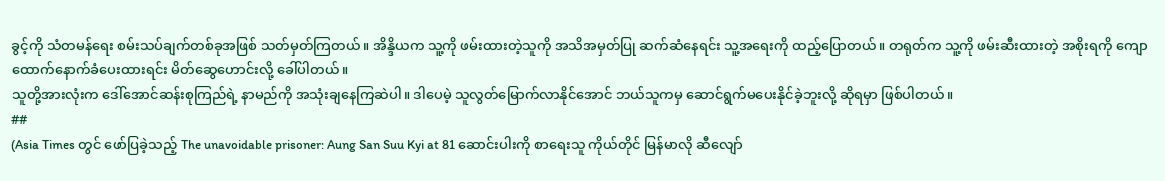ခွင့်ကို သံတမန်ရေး စမ်းသပ်ချက်တစ်ခုအဖြစ် သတ်မှတ်ကြတယ်။ အိန္ဒိယက သူ့ကို ဖမ်းထားတဲ့သူကို အသိအမှတ်ပြု ဆက်ဆံနေရင်း သူ့အရေးကို ထည့်ပြောတယ်။ တရုတ်က သူ့ကို ဖမ်းဆီးထားတဲ့ အစိုးရကို ကျောထောက်နောက်ခံပေးထားရင်း မိတ်ဆွေဟောင်းလို့ ခေါ်ပါတယ်။
သူတို့အားလုံးက ဒေါ်အောင်ဆန်းစုကြည်ရဲ့ နာမည်ကို အသုံးချနေကြဆဲပါ။ ဒါပေမဲ့ သူလွတ်မြောက်လာနိုင်အောင် ဘယ်သူကမှ ဆောင်ရွက်မပေးနိုင်ခဲ့ဘူးလို့ ဆိုရမှာ ဖြစ်ပါတယ်။
##
(Asia Times တွင် ဖော်ပြခဲ့သည့် The unavoidable prisoner: Aung San Suu Kyi at 81 ဆောင်းပါးကို စာရေးသူ ကိုယ်တိုင် မြန်မာလို ဆီလျော်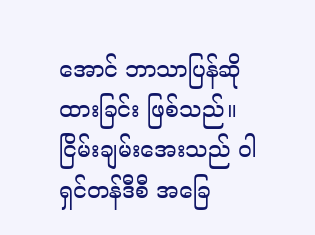အောင် ဘာသာပြန်ဆိုထားခြင်း ဖြစ်သည်။
ငြိမ်းချမ်းအေးသည် ဝါရှင်တန်ဒီစီ အခြေ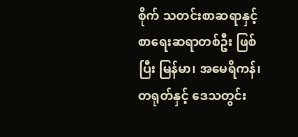စိုက် သတင်းစာဆရာနှင့် စာရေးဆရာတစ်ဦး ဖြစ်ပြီး မြန်မာ၊ အမေရိကန်၊ တရုတ်နှင့် ဒေသတွင်း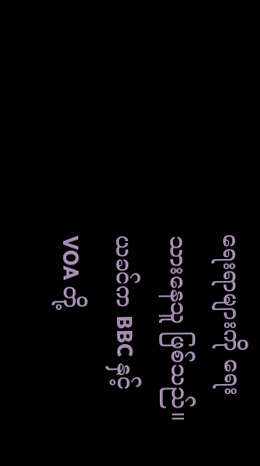ရေးရာများကို ရေးသားနေသူ ဖြစ်သည်။ ယခင်က BBC နှင့် VOA တို့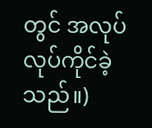တွင် အလုပ်လုပ်ကိုင်ခဲ့သည်။)